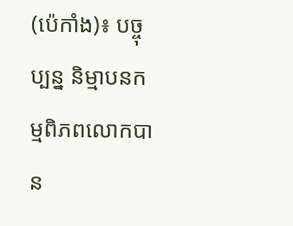(ប៉េកាំង)៖ បច្ចុប្បន្ន និម្មាបនកម្មពិភពលោកបាន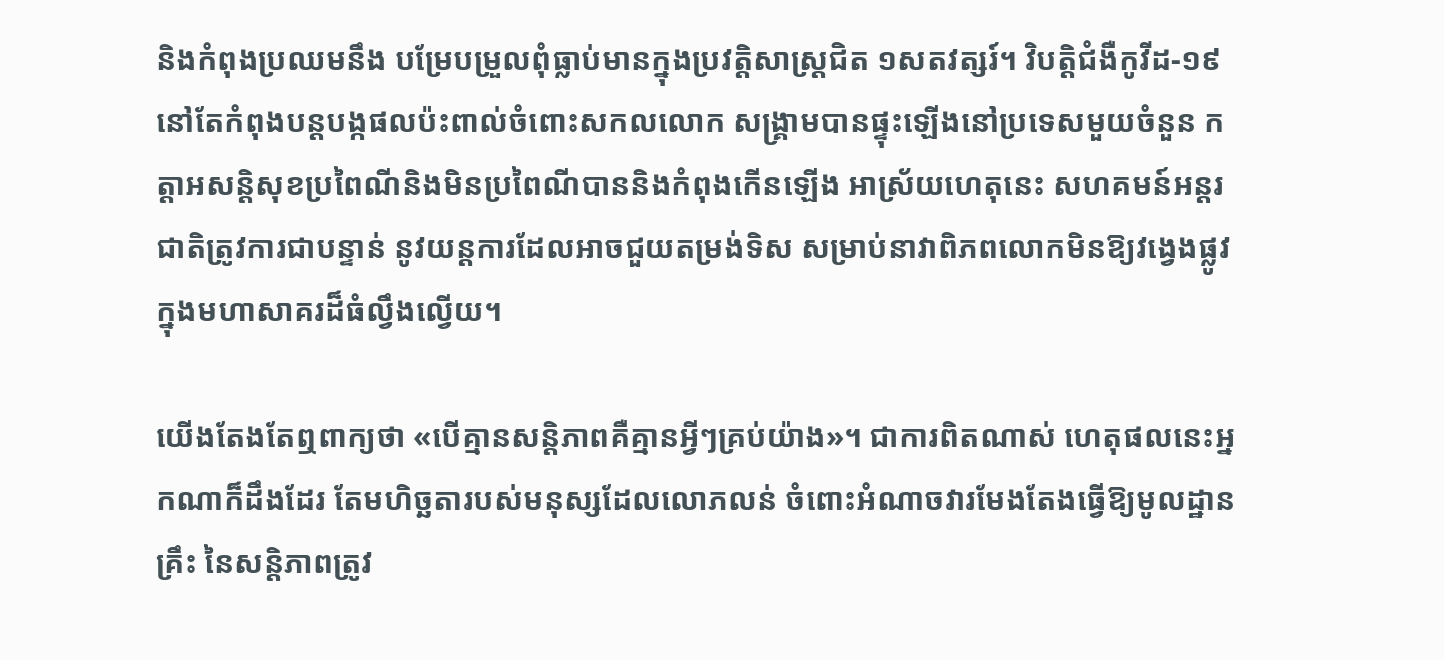និងកំពុងប្រឈមនឹង បម្រែបម្រួលពុំធ្លាប់មានក្នុងប្រវត្តិសាស្ត្រជិត ១សតវត្សរ៍។ វិបត្តិជំងឺកូវីដ-១៩ នៅតែកំពុងបន្តបង្កផលប៉ះពាល់ចំពោះសកលលោក សង្គ្រាមបានផ្ទុះឡើងនៅប្រទេសមួយចំនួន កត្តាអសន្តិសុខប្រពៃណីនិងមិនប្រពៃណីបាននិងកំពុងកើនឡើង អាស្រ័យហេតុនេះ សហគមន៍អន្តរជាតិត្រូវការជាបន្ទាន់ នូវយន្តការដែលអាចជួយតម្រង់ទិស សម្រាប់នាវាពិភពលោកមិនឱ្យវង្វេងផ្លូវ ក្នុងមហាសាគរដ៏ធំល្វឹងល្វើយ។

យើងតែងតែឮពាក្យថា «បើគ្មានសន្តិភាពគឺគ្មានអ្វីៗគ្រប់យ៉ាង»។ ជាការពិតណាស់ ហេតុផលនេះអ្នកណាក៏ដឹងដែរ តែមហិច្ឆតារបស់មនុស្សដែលលោភលន់ ចំពោះអំណាចវារមែងតែងធ្វើឱ្យមូលដ្ឋានគ្រឹះ នៃសន្តិភាពត្រូវ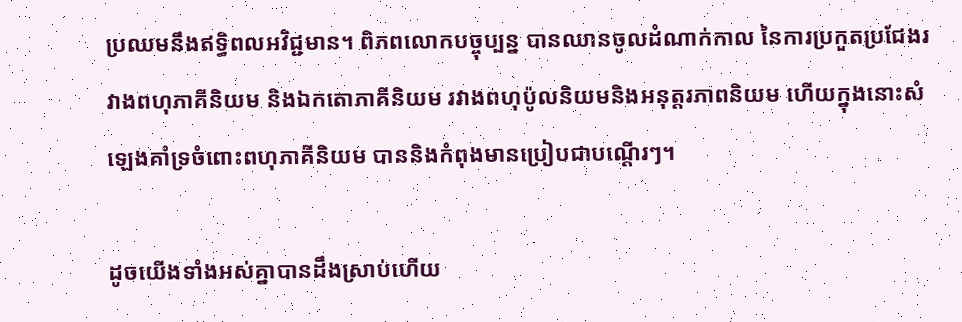ប្រឈមនឹងឥទ្ធិពលអវិជ្ជមាន។ ពិភពលោកបច្ចុប្បន្ន បានឈានចូលដំណាក់កាល នៃការប្រកួតប្រជែងរវាងពហុភាគីនិយម និងឯកតោភាគីនិយម រវាងពហុប៉ូលនិយមនិងអនុត្តរភាពនិយម ហើយក្នុងនោះសំឡេងគាំទ្រចំពោះពហុភាគីនិយម បាននិងកំពុងមានប្រៀបជាបណ្តើរៗ។

ដូចយើងទាំងអស់គ្នាបានដឹងស្រាប់ហើយ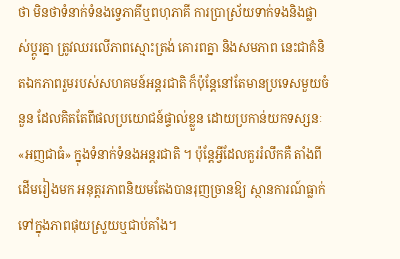ថា មិនថាទំនាក់ទំនងទ្វេភាគីឬពហុភាគី ការប្រាស្រ័យទាក់ទងនិងផ្លាស់ប្តូរគ្នា ត្រូវឈរលើភាពស្មោះត្រង់ គោរពគ្នា និងសមភាព នេះជាគំនិតឯកភាពរួមរបស់សហគមន៍អន្តរជាតិ ក៏ប៉ុន្តែនៅតែមានប្រទេសមួយចំនួន ដែលគិតតែពីផលប្រយោជន៍ផ្ទាល់ខ្លួន ដោយប្រកាន់យកទស្សនៈ «អញជាធំ» ក្នុងទំនាក់ទំនងអន្តរជាតិ ។ ប៉ុន្តែអ្វីដែលគួររំលឹកគឺ តាំងពីដើមរៀងមក អនុត្តរភាពនិយមតែងបានរុញច្រានឱ្យ ស្ថានការណ៍ធ្លាក់ទៅក្នុងភាពផុយស្រួយឬជាប់គាំង។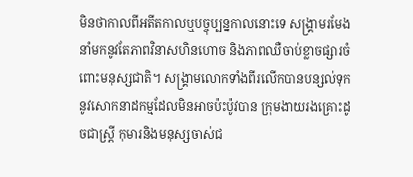មិនថាកាលពីអតីតកាលឬបច្ចុប្បន្នកាលនោះទេ សង្គ្រាមរមែងនាំមកនូវតែភាពវិនាសហិនហោច និងភាពឈឺចាប់ខ្លាចផ្សារចំពោះមនុស្សជាតិ។ សង្គ្រាមលោកទាំងពីរលើកបានបន្សល់ទុក នូវសោកនាដកម្មដែលមិនអាចប៉ះប៉ូវបាន ក្រុមងាយរងគ្រោះដូចជាស្ត្រី កុមារនិងមនុស្សចាស់ជ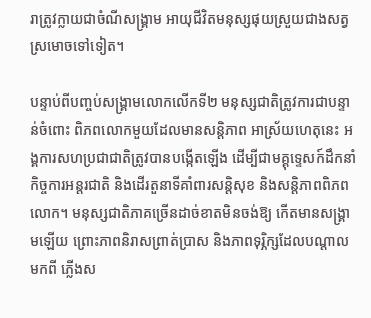រាត្រូវក្លាយជាចំណីសង្គ្រាម អាយុជីវិតមនុស្សផុយស្រួយជាងសត្វស្រមោចទៅទៀត។

បន្ទាប់ពីបញ្ចប់សង្គ្រាមលោកលើកទី២ មនុស្សជាតិត្រូវការជាបន្ទាន់ចំពោះ ពិភពលោកមួយដែលមានសន្តិភាព អាស្រ័យហេតុនេះ អង្គការសហប្រជាជាតិត្រូវបានបង្កើតឡើង ដើម្បីជាមគ្គុទេ្ទសក៍ដឹកនាំកិច្ចការអន្តរជាតិ និងដើរតួនាទីគាំពារសន្តិសុខ និងសន្តិភាពពិភពលោក។ មនុស្សជាតិភាគច្រើនដាច់ខាតមិនចង់ឱ្យ កើតមានសង្គ្រាមឡើយ ព្រោះភាពនិរាសព្រាត់ប្រាស និងភាពទុរ្ភិក្សដែលបណ្តាលមកពី ភ្លើងស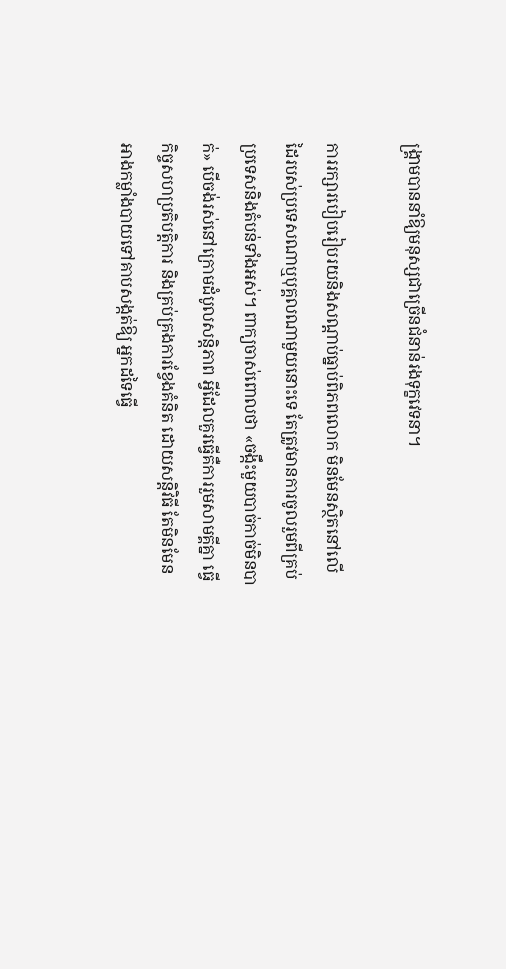ង្គ្រាមបាននាំឱ្យមនុស្សជាច្រើនជំនាន់រងទុក្ខវេទនា។

ការរក្សារបៀបរៀបរយនិងសណ្តាប់ធ្នាប់ពិភពលោក មិនមែនស្ថិតនៅលើដៃរបស់ប្រទេសណាឬបុគ្គលណាមួយនោះទេ តែត្រូវមានការចូលរួមពីគ្រប់ប្រទេសនិងតំបន់ទាំងអស់។ ពាក្យចាស់ពោលថា «ចង្កឹះមួយបាច់កាច់មិនបាក់» បើចង់រស់នៅក្រោមដំបូលសន្តិភាព អ្វីដែលគួរធ្វើគឺការរួមសាមគ្គីគ្នា ធ្វើកិច្ចសហប្រតិបត្តិការ និងគ្រប់គ្រងការខ្វែងគំនិត ដោយសន្តិវិធី តែមិនមែនអាងកម្លាំងបាយទៅគាបសង្កត់ឱ្យ អ្នកដទៃធ្វើ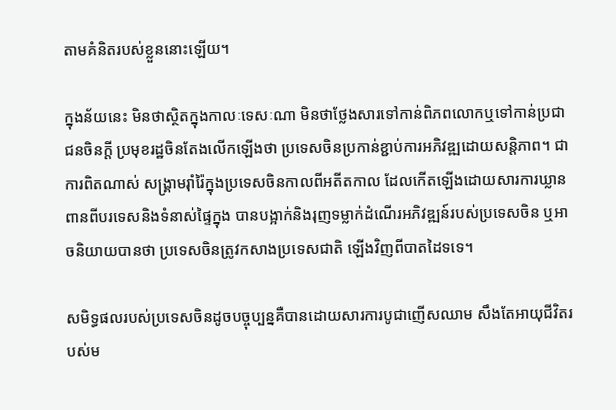តាមគំនិតរបស់ខ្លួននោះឡើយ។

ក្នុងន័យនេះ មិនថាស្ថិតក្នុងកាលៈទេសៈណា មិនថាថ្លែងសារទៅកាន់ពិភពលោកឬទៅកាន់ប្រជាជនចិនក្តី ប្រមុខរដ្ឋចិនតែងលើកឡើងថា ប្រទេសចិនប្រកាន់ខ្ជាប់ការអភិវឌ្ឍដោយសន្តិភាព។ ជាការពិតណាស់ សង្គ្រាមរ៉ាំរ៉ៃក្នុងប្រទេសចិនកាលពីអតីតកាល ដែលកើតឡើងដោយសារការឃ្លានពានពីបរទេសនិងទំនាស់ផ្ទៃក្នុង បានបង្អាក់និងរុញទម្លាក់ដំណើរអភិវឌ្ឍន៍របស់ប្រទេសចិន ឬអាចនិយាយបានថា ប្រទេសចិនត្រូវកសាងប្រទេសជាតិ ឡើងវិញពីបាតដៃទទេ។

សមិទ្ធផលរបស់ប្រទេសចិនដូចបច្ចុប្បន្នគឺបានដោយសារការបូជាញើសឈាម សឹងតែអាយុជីវិតរបស់ម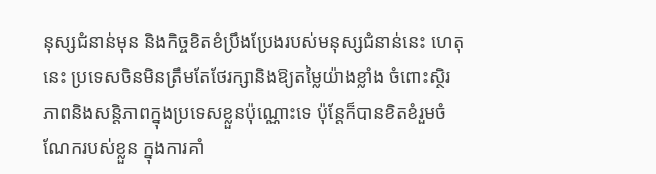នុស្សជំនាន់មុន និងកិច្ចខិតខំប្រឹងប្រែងរបស់មនុស្សជំនាន់នេះ ហេតុនេះ ប្រទេសចិនមិនត្រឹមតែថែរក្សានិងឱ្យតម្លៃយ៉ាងខ្លាំង ចំពោះស្ថិរភាពនិងសន្តិភាពក្នុងប្រទេសខ្លួនប៉ុណ្ណោះទេ ប៉ុន្តែក៏បានខិតខំរួមចំណែករបស់ខ្លួន ក្នុងការគាំ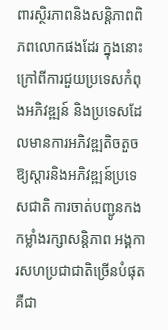ពារស្ថិរភាពនិងសន្តិភាពពិភពលោកផងដែរ ក្នុងនោះ ក្រៅពីការជួយប្រទេសកំពុងអភិវឌ្ឍន៍ និងប្រទេសដែលមានការអភិវឌ្ឍតិចតួច ឱ្យស្តារនិងអភិវឌ្ឍន៍ប្រទេសជាតិ ការចាត់បញ្ជូនកងកម្លាំងរក្សាសន្តិភាព អង្គការសហប្រជាជាតិច្រើនបំផុតគឺជា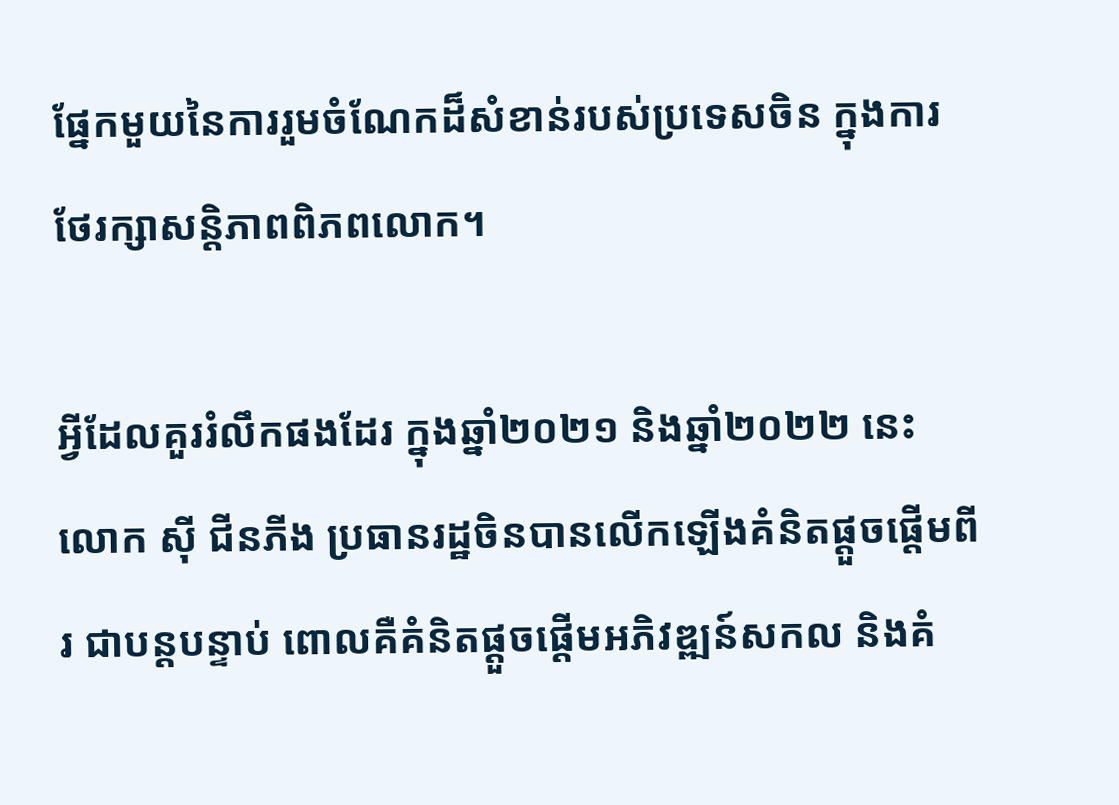ផ្នែកមួយនៃការរួមចំណែកដ៏សំខាន់របស់ប្រទេសចិន ក្នុងការថែរក្សាសន្តិភាពពិភពលោក។

អ្វីដែលគួររំលឹកផងដែរ ក្នុងឆ្នាំ២០២១ និងឆ្នាំ២០២២ នេះ លោក ស៊ី ជីនភីង ប្រធានរដ្ឋចិនបានលើកឡើងគំនិតផ្តួចផ្តើមពីរ ជាបន្តបន្ទាប់ ពោលគឺគំនិតផ្តួចផ្តើមអភិវឌ្ឍន៍សកល និងគំ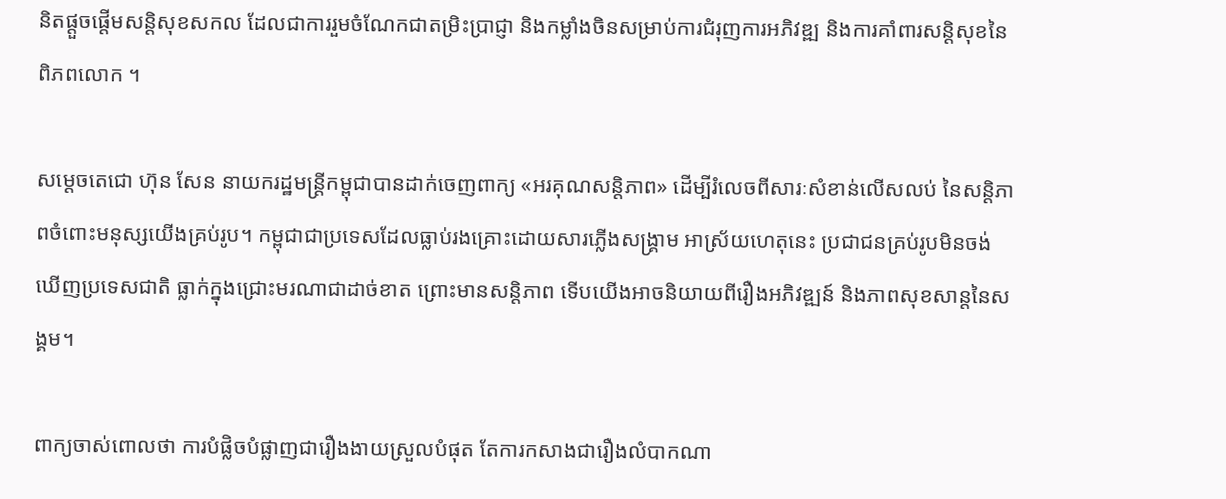និតផ្តួចផ្តើមសន្តិសុខសកល ដែលជាការរួមចំណែកជាតម្រិះប្រាជ្ញា និងកម្លាំងចិនសម្រាប់ការជំរុញការអភិវឌ្ឍ និងការគាំពារសន្តិសុខនៃពិភពលោក ។

សម្តេចតេជោ ហ៊ុន សែន នាយករដ្ឋមន្ត្រីកម្ពុជាបានដាក់ចេញពាក្យ «អរគុណសន្តិភាព» ដើម្បីរំលេចពីសារៈសំខាន់លើសលប់ នៃសន្តិភាពចំពោះមនុស្សយើងគ្រប់រូប។ កម្ពុជាជាប្រទេសដែលធ្លាប់រងគ្រោះដោយសារភ្លើងសង្គ្រាម អាស្រ័យហេតុនេះ ប្រជាជនគ្រប់រូបមិនចង់ឃើញប្រទេសជាតិ ធ្លាក់ក្នុងជ្រោះមរណាជាដាច់ខាត ព្រោះមានសន្តិភាព ទើបយើងអាចនិយាយពីរឿងអភិវឌ្ឍន៍ និងភាពសុខសាន្តនៃសង្គម។

ពាក្យចាស់ពោលថា ការបំផ្លិចបំផ្លាញជារឿងងាយស្រួលបំផុត តែការកសាងជារឿងលំបាកណា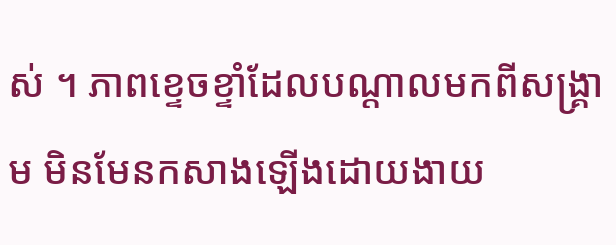ស់ ។ ភាពខ្ទេចខ្ទាំដែលបណ្តាលមកពីសង្គ្រាម មិនមែនកសាងឡើងដោយងាយ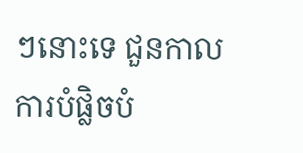ៗនោះទេ ជួនកាលការបំផ្លិចបំ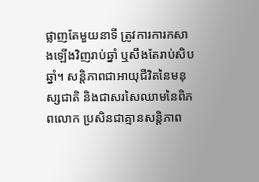ផ្លាញតែមួយនាទី ត្រូវការការកសាងឡើងវិញរាប់ឆ្នាំ ឬសឹងតែរាប់សិបឆ្នាំ។ សន្តិភាពជាអាយុជីវិតនៃមនុស្សជាតិ និងជាសរសៃឈាមនៃពិភពលោក ប្រសិនជាគ្មានសន្តិភាព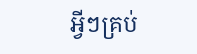អ្វីៗគ្រប់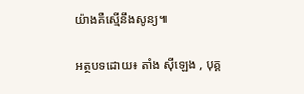យ៉ាងគឺស្មើនឹងសូន្យ៕

អត្ថបទដោយ៖ តាំង ស៊ីឡេង , បុគ្គ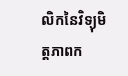លិកនៃវិទ្យុមិត្តភាពក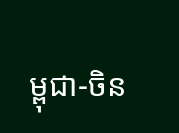ម្ពុជា-ចិន